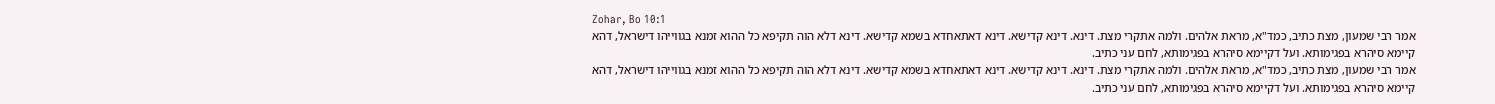Zohar, Bo 10:1
אמר רבי שמעון, מצת כתיב, כמד"א, מראת אלהים. ולמה אתקרי מצת. דינא. דינא קדישא. דינא דאתאחדא בשמא קדישא. דינא דלא הוה תקיפא כל ההוא זמנא בגווייהו דישראל, דהא קיימא סיהרא בפגימותא. ועל דקיימא סיהרא בפגימותא, לחם עני כתיב.
אמר רבי שמעון, מצת כתיב, כמד"א, מראת אלהים. ולמה אתקרי מצת. דינא. דינא קדישא. דינא דאתאחדא בשמא קדישא. דינא דלא הוה תקיפא כל ההוא זמנא בגווייהו דישראל, דהא קיימא סיהרא בפגימותא. ועל דקיימא סיהרא בפגימותא, לחם עני כתיב.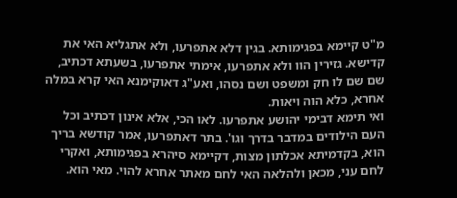מ"ט קיימא בפגימותא. בגין דלא אתפרעו, ולא אתגליא האי את קדישא. גזירין הוו ולא אתפרעו, אימתי אתפרעו, בשעתא דכתיב, שם שם לו חק ומשפט ושם נסהו, ואע"ג דאוקימנא האי קרא במלה אחרא, כלא הוה ויאות.
ואי תימא דבימי יהושע אתפרעו. לאו הכי, אלא אינון דכתיב וכל העם הילודים במדבר בדרך וגו'. בתר דאתפרעו, אמר קודשא בריך הוא, בקדמיתא אכלתון מצות, דקיימא סיהרא בפגימותא, ואקרי לחם עני, מכאן ולהלאה האי לחם מאתר אחרא להוי. מאי הוא.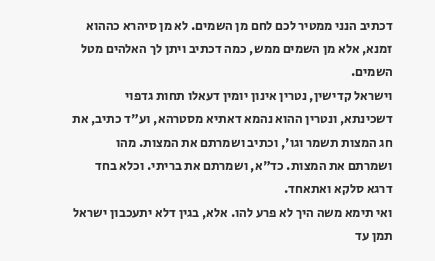דכתיב הנני ממטיר לכם לחם מן השמים. לא מן סיהרא כההוא זמנא, אלא מן השמים ממש, כמה דכתיב ויתן לך האלהים מטל השמים.
וישראל קדישין, נטרין אינון יומין דעאלו תחות גדפוי דשכינתא, ונטרין ההוא נהמא דאתיא מסטרהא, וע"ד כתיב, את חג המצות תשמר וגו', וכתיב ושמרתם את המצות. מהו ושמרתם את המצות. כד"א, ושמרתם את בריתי. וכלא בחד דרגא סלקא ואתאחד.
ואי תימא משה היך לא פרע להו. אלא, בגין דלא יתעכבון ישראל תמן עד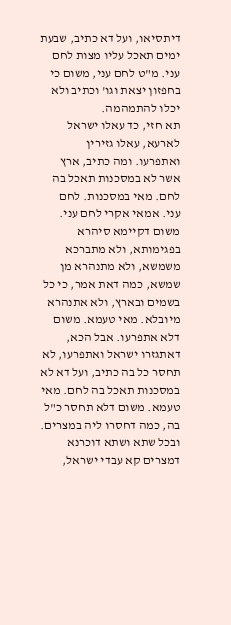דיתסיאו, ועל דא כתיב, שבעת ימים תאכל עליו מצות לחם עני. מ"ט לחם עני, משום כי בחפזון יצאת וגו' וכתיב ולא יכלו להתמהמה.
תא חזי, כד עאלו ישראל לארעא, עאלו גזירין ואתפרעו. ומה כתיב, ארץ אשר לא במסכנות תאכל בה לחם. מאי במסכנות. לחם עני. אמאי אקרי לחם עני. משום דקיימא סיהרא בפגימותא, ולא מתברכא משמשא, ולא מתנהרא מן שמשא, כמה דאת אמר, כי כל בשמים ובארץ, ולא אתנהרא מיובלא. מאי טעמא. משום דלא אתפרעו. אבל הכא, דאתגזרו ישראל ואתפרעו, לא תחסר כל בה כתיב, ועל דא לא במסכנות תאכל בה לחם. מאי טעמא. משום דלא תחסר כ"ל בה, כמה דחסרו ליה במצרים.
ובכל שתא ושתא דוכרנא דמצרים קא עבדי ישראל,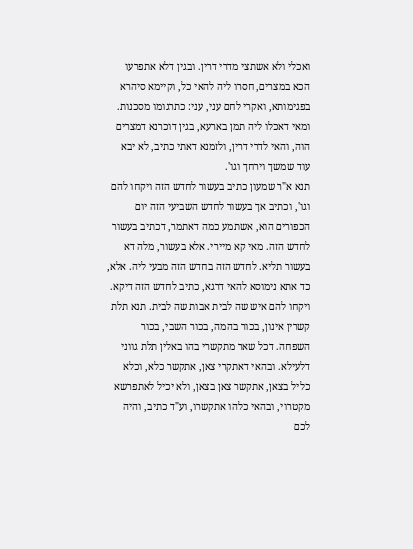ואכלי ולא אשתצי מדרי דרין. ובגין דלא אתפרעו הכא במצרים, חסרו ליה להאי כל, וקיימא סיהרא בפגימותא, ואקרי לחם עני, עני: כתרגומו מסכנות. ומאי דאכלו ליה תמן בארעא, בגין דוכרנא דמצרים הוה, והאי לדרי דרין, ולזמנא דאתי כתיב, לא יבא עוד שמשך וירחך וגו'.
תנא א"ר שמעון כתיב בעשור לחדש הזה ויקחו להם וגו', וכתיב אך בעשור לחדש השביעי הזה יום הכפורים הוא, אשתמע כמה דאתמר, דכתיב בעשור לחדש הזה. מאי קא מיירי. אלא בעשור, מלה דא בעשור תליא. לחדש הזה בחדש הזה מבעי ליה. אלא, כד אתא נימוסא להאי דרגא, כתיב לחדש הזה דיקא.
ויקחו להם איש שה לבית אבות שה לבית. תנא תלת קשרין אינון, בכור בהמה, בכור השבי, בכור השפחה. דכל שאר מתקשרי בהו באלין תלת גווני דלעילא. ובהאי דאתקרי צאן, אתקשר כלא, וכלא כליל בצאן, אתקשר צאן בצאן, ולא יכיל לאתפרשא מקטרוי, ובהאי כלהו אתקשרו, וע"ד כתיב, והיה לכם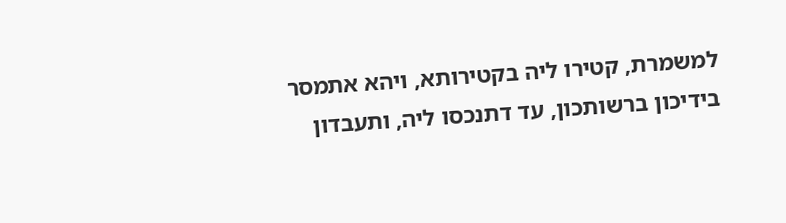למשמרת, קטירו ליה בקטירותא, ויהא אתמסר בידיכון ברשותכון, עד דתנכסו ליה, ותעבדון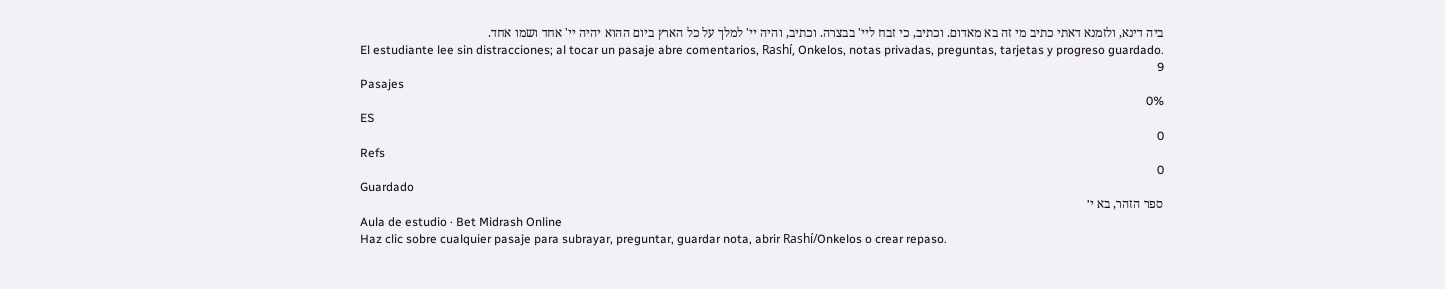ביה דינא, ולזמנא דאתי כתיב מי זה בא מאדום. וכתיב, כי זבח ליי' בבצרה. וכתיב, והיה יי' למלך על כל הארץ ביום ההוא יהיה יי' אחד ושמו אחד.
El estudiante lee sin distracciones; al tocar un pasaje abre comentarios, Rashí, Onkelos, notas privadas, preguntas, tarjetas y progreso guardado.
9
Pasajes
0%
ES
0
Refs
0
Guardado
ספר הזהר, בא י׳
Aula de estudio · Bet Midrash Online
Haz clic sobre cualquier pasaje para subrayar, preguntar, guardar nota, abrir Rashí/Onkelos o crear repaso.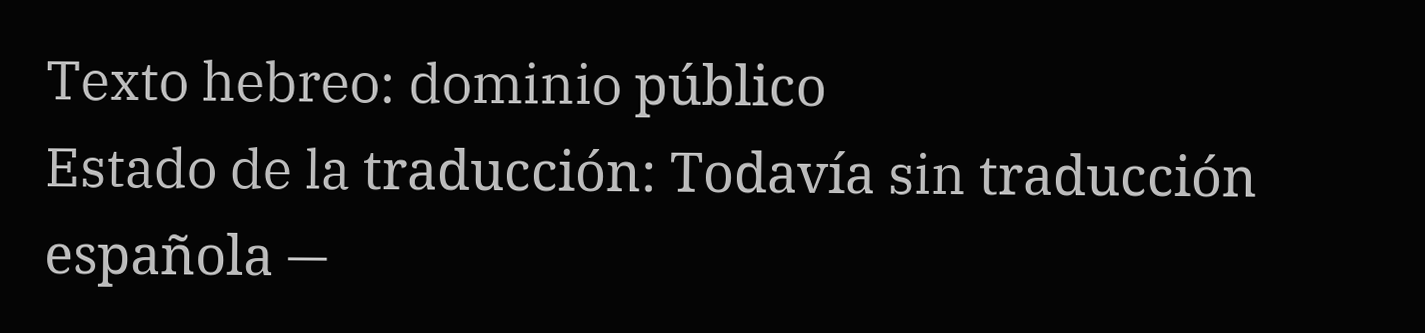Texto hebreo: dominio público
Estado de la traducción: Todavía sin traducción española —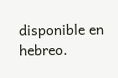disponible en hebreo.